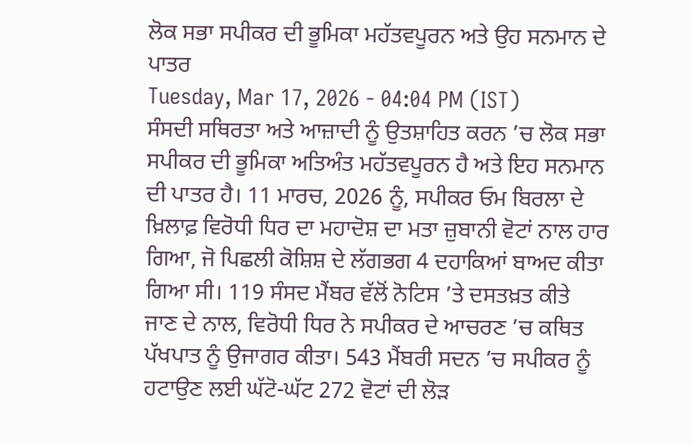ਲੋਕ ਸਭਾ ਸਪੀਕਰ ਦੀ ਭੂਮਿਕਾ ਮਹੱਤਵਪੂਰਨ ਅਤੇ ਉਹ ਸਨਮਾਨ ਦੇ ਪਾਤਰ
Tuesday, Mar 17, 2026 - 04:04 PM (IST)
ਸੰਸਦੀ ਸਥਿਰਤਾ ਅਤੇ ਆਜ਼ਾਦੀ ਨੂੰ ਉਤਸ਼ਾਹਿਤ ਕਰਨ ’ਚ ਲੋਕ ਸਭਾ ਸਪੀਕਰ ਦੀ ਭੂਮਿਕਾ ਅਤਿਅੰਤ ਮਹੱਤਵਪੂਰਨ ਹੈ ਅਤੇ ਇਹ ਸਨਮਾਨ ਦੀ ਪਾਤਰ ਹੈ। 11 ਮਾਰਚ, 2026 ਨੂੰ, ਸਪੀਕਰ ਓਮ ਬਿਰਲਾ ਦੇ ਖ਼ਿਲਾਫ਼ ਵਿਰੋਧੀ ਧਿਰ ਦਾ ਮਹਾਦੋਸ਼ ਦਾ ਮਤਾ ਜ਼ੁਬਾਨੀ ਵੋਟਾਂ ਨਾਲ ਹਾਰ ਗਿਆ, ਜੋ ਪਿਛਲੀ ਕੋਸ਼ਿਸ਼ ਦੇ ਲੱਗਭਗ 4 ਦਹਾਕਿਆਂ ਬਾਅਦ ਕੀਤਾ ਗਿਆ ਸੀ। 119 ਸੰਸਦ ਮੈਂਬਰ ਵੱਲੋਂ ਨੋਟਿਸ ’ਤੇ ਦਸਤਖ਼ਤ ਕੀਤੇ ਜਾਣ ਦੇ ਨਾਲ, ਵਿਰੋਧੀ ਧਿਰ ਨੇ ਸਪੀਕਰ ਦੇ ਆਚਰਣ ’ਚ ਕਥਿਤ ਪੱਖਪਾਤ ਨੂੰ ਉਜਾਗਰ ਕੀਤਾ। 543 ਮੈਂਬਰੀ ਸਦਨ ’ਚ ਸਪੀਕਰ ਨੂੰ ਹਟਾਉਣ ਲਈ ਘੱਟੋ-ਘੱਟ 272 ਵੋਟਾਂ ਦੀ ਲੋੜ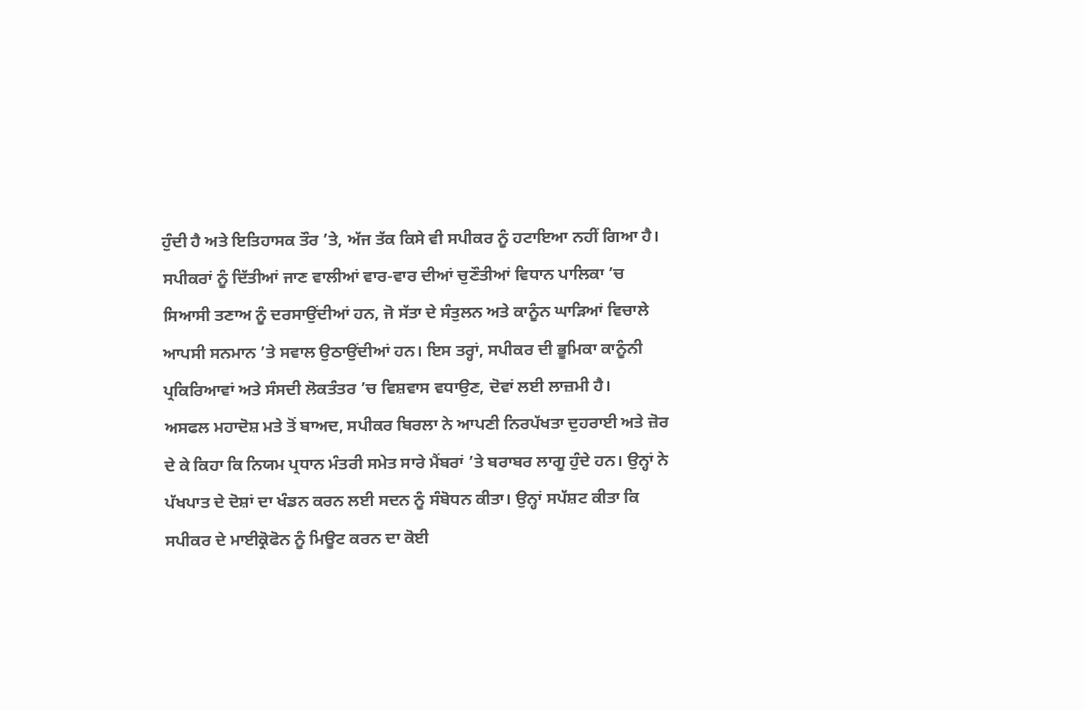ਹੁੰਦੀ ਹੈ ਅਤੇ ਇਤਿਹਾਸਕ ਤੌਰ ’ਤੇ, ਅੱਜ ਤੱਕ ਕਿਸੇ ਵੀ ਸਪੀਕਰ ਨੂੰ ਹਟਾਇਆ ਨਹੀਂ ਗਿਆ ਹੈ।
ਸਪੀਕਰਾਂ ਨੂੰ ਦਿੱਤੀਆਂ ਜਾਣ ਵਾਲੀਆਂ ਵਾਰ-ਵਾਰ ਦੀਆਂ ਚੁਣੌਤੀਆਂ ਵਿਧਾਨ ਪਾਲਿਕਾ ’ਚ ਸਿਆਸੀ ਤਣਾਅ ਨੂੰ ਦਰਸਾਉਂਦੀਆਂ ਹਨ, ਜੋ ਸੱਤਾ ਦੇ ਸੰਤੁਲਨ ਅਤੇ ਕਾਨੂੰਨ ਘਾੜਿਆਂ ਵਿਚਾਲੇ ਆਪਸੀ ਸਨਮਾਨ ’ਤੇ ਸਵਾਲ ਉਠਾਉਂਦੀਆਂ ਹਨ। ਇਸ ਤਰ੍ਹਾਂ, ਸਪੀਕਰ ਦੀ ਭੂਮਿਕਾ ਕਾਨੂੰਨੀ ਪ੍ਰਕਿਰਿਆਵਾਂ ਅਤੇ ਸੰਸਦੀ ਲੋਕਤੰਤਰ ’ਚ ਵਿਸ਼ਵਾਸ ਵਧਾਉਣ, ਦੋਵਾਂ ਲਈ ਲਾਜ਼ਮੀ ਹੈ।
ਅਸਫਲ ਮਹਾਦੋਸ਼ ਮਤੇ ਤੋਂ ਬਾਅਦ, ਸਪੀਕਰ ਬਿਰਲਾ ਨੇ ਆਪਣੀ ਨਿਰਪੱਖਤਾ ਦੁਹਰਾਈ ਅਤੇ ਜ਼ੋਰ ਦੇ ਕੇ ਕਿਹਾ ਕਿ ਨਿਯਮ ਪ੍ਰਧਾਨ ਮੰਤਰੀ ਸਮੇਤ ਸਾਰੇ ਮੈਂਬਰਾਂ ’ਤੇ ਬਰਾਬਰ ਲਾਗੂ ਹੁੰਦੇ ਹਨ। ਉਨ੍ਹਾਂ ਨੇ ਪੱਖਪਾਤ ਦੇ ਦੋਸ਼ਾਂ ਦਾ ਖੰਡਨ ਕਰਨ ਲਈ ਸਦਨ ਨੂੰ ਸੰਬੋਧਨ ਕੀਤਾ। ਉਨ੍ਹਾਂ ਸਪੱਸ਼ਟ ਕੀਤਾ ਕਿ ਸਪੀਕਰ ਦੇ ਮਾਈਕ੍ਰੋਫੋਨ ਨੂੰ ਮਿਊਟ ਕਰਨ ਦਾ ਕੋਈ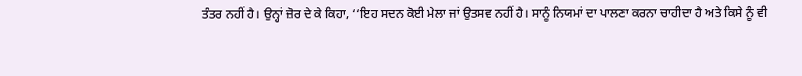ਤੰਤਰ ਨਹੀਂ ਹੈ। ਉਨ੍ਹਾਂ ਜ਼ੋਰ ਦੇ ਕੇ ਕਿਹਾ, ‘‘ਇਹ ਸਦਨ ਕੋਈ ਮੇਲਾ ਜਾਂ ਉਤਸਵ ਨਹੀਂ ਹੈ। ਸਾਨੂੰ ਨਿਯਮਾਂ ਦਾ ਪਾਲਣਾ ਕਰਨਾ ਚਾਹੀਦਾ ਹੈ ਅਤੇ ਕਿਸੇ ਨੂੰ ਵੀ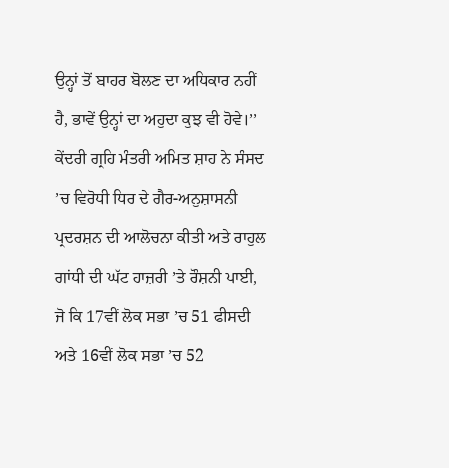ਉਨ੍ਹਾਂ ਤੋਂ ਬਾਹਰ ਬੋਲਣ ਦਾ ਅਧਿਕਾਰ ਨਹੀਂ ਹੈ, ਭਾਵੇਂ ਉਨ੍ਹਾਂ ਦਾ ਅਹੁਦਾ ਕੁਝ ਵੀ ਹੋਵੇ।’’
ਕੇਂਦਰੀ ਗ੍ਰਹਿ ਮੰਤਰੀ ਅਮਿਤ ਸ਼ਾਹ ਨੇ ਸੰਸਦ ’ਚ ਵਿਰੋਧੀ ਧਿਰ ਦੇ ਗੈਰ-ਅਨੁਸ਼ਾਸਨੀ ਪ੍ਰਦਰਸ਼ਨ ਦੀ ਆਲੋਚਨਾ ਕੀਤੀ ਅਤੇ ਰਾਹੁਲ ਗਾਂਧੀ ਦੀ ਘੱਟ ਹਾਜ਼ਰੀ ’ਤੇ ਰੌਸ਼ਨੀ ਪਾਈ, ਜੋ ਕਿ 17ਵੀਂ ਲੋਕ ਸਭਾ ’ਚ 51 ਫੀਸਦੀ ਅਤੇ 16ਵੀਂ ਲੋਕ ਸਭਾ ’ਚ 52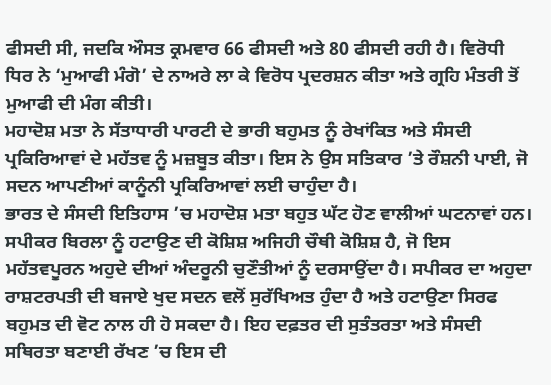ਫੀਸਦੀ ਸੀ, ਜਦਕਿ ਔਸਤ ਕ੍ਰਮਵਾਰ 66 ਫੀਸਦੀ ਅਤੇ 80 ਫੀਸਦੀ ਰਹੀ ਹੈ। ਵਿਰੋਧੀ ਧਿਰ ਨੇ ‘ਮੁਆਫੀ ਮੰਗੋ’ ਦੇ ਨਾਅਰੇ ਲਾ ਕੇ ਵਿਰੋਧ ਪ੍ਰਦਰਸ਼ਨ ਕੀਤਾ ਅਤੇ ਗ੍ਰਹਿ ਮੰਤਰੀ ਤੋਂ ਮੁਆਫੀ ਦੀ ਮੰਗ ਕੀਤੀ।
ਮਹਾਦੋਸ਼ ਮਤਾ ਨੇ ਸੱਤਾਧਾਰੀ ਪਾਰਟੀ ਦੇ ਭਾਰੀ ਬਹੁਮਤ ਨੂੰ ਰੇਖਾਂਕਿਤ ਅਤੇ ਸੰਸਦੀ ਪ੍ਰਕਿਰਿਆਵਾਂ ਦੇ ਮਹੱਤਵ ਨੂੰ ਮਜ਼ਬੂਤ ਕੀਤਾ। ਇਸ ਨੇ ਉਸ ਸਤਿਕਾਰ ’ਤੇ ਰੌਸ਼ਨੀ ਪਾਈ, ਜੋ ਸਦਨ ਆਪਣੀਆਂ ਕਾਨੂੰਨੀ ਪ੍ਰਕਿਰਿਆਵਾਂ ਲਈ ਚਾਹੁੰਦਾ ਹੈ।
ਭਾਰਤ ਦੇ ਸੰਸਦੀ ਇਤਿਹਾਸ ’ਚ ਮਹਾਦੋਸ਼ ਮਤਾ ਬਹੁਤ ਘੱਟ ਹੋਣ ਵਾਲੀਆਂ ਘਟਨਾਵਾਂ ਹਨ। ਸਪੀਕਰ ਬਿਰਲਾ ਨੂੰ ਹਟਾਉਣ ਦੀ ਕੋਸ਼ਿਸ਼ ਅਜਿਹੀ ਚੌਥੀ ਕੋਸ਼ਿਸ਼ ਹੈ, ਜੋ ਇਸ ਮਹੱਤਵਪੂਰਨ ਅਹੁਦੇ ਦੀਆਂ ਅੰਦਰੂਨੀ ਚੁਣੌਤੀਆਂ ਨੂੰ ਦਰਸਾਉਂਦਾ ਹੈ। ਸਪੀਕਰ ਦਾ ਅਹੁਦਾ ਰਾਸ਼ਟਰਪਤੀ ਦੀ ਬਜਾਏ ਖੁਦ ਸਦਨ ਵਲੋਂ ਸੁਰੱਖਿਅਤ ਹੁੰਦਾ ਹੈ ਅਤੇ ਹਟਾਉਣਾ ਸਿਰਫ ਬਹੁਮਤ ਦੀ ਵੋਟ ਨਾਲ ਹੀ ਹੋ ਸਕਦਾ ਹੈ। ਇਹ ਦਫ਼ਤਰ ਦੀ ਸੁਤੰਤਰਤਾ ਅਤੇ ਸੰਸਦੀ ਸਥਿਰਤਾ ਬਣਾਈ ਰੱਖਣ ’ਚ ਇਸ ਦੀ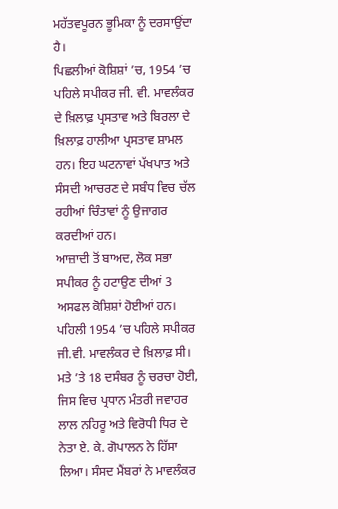ਮਹੱਤਵਪੂਰਨ ਭੂਮਿਕਾ ਨੂੰ ਦਰਸਾਉਂਦਾ ਹੈ।
ਪਿਛਲੀਆਂ ਕੋਸ਼ਿਸ਼ਾਂ ’ਚ, 1954 ’ਚ ਪਹਿਲੇ ਸਪੀਕਰ ਜੀ. ਵੀ. ਮਾਵਲੰਕਰ ਦੇ ਖ਼ਿਲਾਫ਼ ਪ੍ਰਸਤਾਵ ਅਤੇ ਬਿਰਲਾ ਦੇ ਖ਼ਿਲਾਫ਼ ਹਾਲੀਆ ਪ੍ਰਸਤਾਵ ਸ਼ਾਮਲ ਹਨ। ਇਹ ਘਟਨਾਵਾਂ ਪੱਖਪਾਤ ਅਤੇ ਸੰਸਦੀ ਆਚਰਣ ਦੇ ਸਬੰਧ ਵਿਚ ਚੱਲ ਰਹੀਆਂ ਚਿੰਤਾਵਾਂ ਨੂੰ ਉਜਾਗਰ ਕਰਦੀਆਂ ਹਨ।
ਆਜ਼ਾਦੀ ਤੋਂ ਬਾਅਦ, ਲੋਕ ਸਭਾ ਸਪੀਕਰ ਨੂੰ ਹਟਾਉਣ ਦੀਆਂ 3 ਅਸਫਲ ਕੋਸ਼ਿਸ਼ਾਂ ਹੋਈਆਂ ਹਨ। ਪਹਿਲੀ 1954 ’ਚ ਪਹਿਲੇ ਸਪੀਕਰ ਜੀ.ਵੀ. ਮਾਵਲੰਕਰ ਦੇ ਖ਼ਿਲਾਫ਼ ਸੀ। ਮਤੇ ’ਤੇ 18 ਦਸੰਬਰ ਨੂੰ ਚਰਚਾ ਹੋਈ, ਜਿਸ ਵਿਚ ਪ੍ਰਧਾਨ ਮੰਤਰੀ ਜਵਾਹਰ ਲਾਲ ਨਹਿਰੂ ਅਤੇ ਵਿਰੋਧੀ ਧਿਰ ਦੇ ਨੇਤਾ ਏ. ਕੇ. ਗੋਪਾਲਨ ਨੇ ਹਿੱਸਾ ਲਿਆ। ਸੰਸਦ ਮੈਂਬਰਾਂ ਨੇ ਮਾਵਲੰਕਰ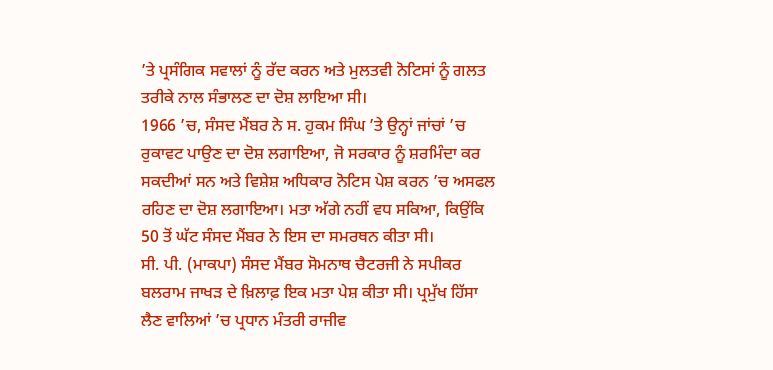’ਤੇ ਪ੍ਰਸੰਗਿਕ ਸਵਾਲਾਂ ਨੂੰ ਰੱਦ ਕਰਨ ਅਤੇ ਮੁਲਤਵੀ ਨੋਟਿਸਾਂ ਨੂੰ ਗਲਤ ਤਰੀਕੇ ਨਾਲ ਸੰਭਾਲਣ ਦਾ ਦੋਸ਼ ਲਾਇਆ ਸੀ।
1966 ’ਚ, ਸੰਸਦ ਮੈਂਬਰ ਨੇ ਸ. ਹੁਕਮ ਸਿੰਘ ’ਤੇ ਉਨ੍ਹਾਂ ਜਾਂਚਾਂ ’ਚ ਰੁਕਾਵਟ ਪਾਉਣ ਦਾ ਦੋਸ਼ ਲਗਾਇਆ, ਜੋ ਸਰਕਾਰ ਨੂੰ ਸ਼ਰਮਿੰਦਾ ਕਰ ਸਕਦੀਆਂ ਸਨ ਅਤੇ ਵਿਸ਼ੇਸ਼ ਅਧਿਕਾਰ ਨੋਟਿਸ ਪੇਸ਼ ਕਰਨ ’ਚ ਅਸਫਲ ਰਹਿਣ ਦਾ ਦੋਸ਼ ਲਗਾਇਆ। ਮਤਾ ਅੱਗੇ ਨਹੀਂ ਵਧ ਸਕਿਆ, ਕਿਉਂਕਿ 50 ਤੋਂ ਘੱਟ ਸੰਸਦ ਮੈਂਬਰ ਨੇ ਇਸ ਦਾ ਸਮਰਥਨ ਕੀਤਾ ਸੀ।
ਸੀ. ਪੀ. (ਮਾਕਪਾ) ਸੰਸਦ ਮੈਂਬਰ ਸੋਮਨਾਥ ਚੈਟਰਜੀ ਨੇ ਸਪੀਕਰ ਬਲਰਾਮ ਜਾਖੜ ਦੇ ਖ਼ਿਲਾਫ਼ ਇਕ ਮਤਾ ਪੇਸ਼ ਕੀਤਾ ਸੀ। ਪ੍ਰਮੁੱਖ ਹਿੱਸਾ ਲੈਣ ਵਾਲਿਆਂ ’ਚ ਪ੍ਰਧਾਨ ਮੰਤਰੀ ਰਾਜੀਵ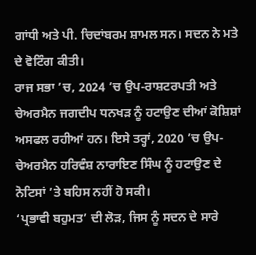ਗਾਂਧੀ ਅਤੇ ਪੀ. ਚਿਦਾਂਬਰਮ ਸ਼ਾਮਲ ਸਨ। ਸਦਨ ਨੇ ਮਤੇ ਦੇ ਵੋਟਿੰਗ ਕੀਤੀ।
ਰਾਜ ਸਭਾ ’ਚ, 2024 ’ਚ ਉਪ-ਰਾਸ਼ਟਰਪਤੀ ਅਤੇ ਚੇਅਰਮੈਨ ਜਗਦੀਪ ਧਨਖੜ ਨੂੰ ਹਟਾਉਣ ਦੀਆਂ ਕੋਸ਼ਿਸ਼ਾਂ ਅਸਫਲ ਰਹੀਆਂ ਹਨ। ਇਸੇ ਤਰ੍ਹਾਂ, 2020 ’ਚ ਉਪ-ਚੇਅਰਮੈਨ ਹਰਿਵੰਸ਼ ਨਾਰਾਇਣ ਸਿੰਘ ਨੂੰ ਹਟਾਉਣ ਦੇ ਨੋਟਿਸਾਂ ’ਤੇ ਬਹਿਸ ਨਹੀਂ ਹੋ ਸਕੀ।
‘ਪ੍ਰਭਾਵੀ ਬਹੁਮਤ’ ਦੀ ਲੋੜ, ਜਿਸ ਨੂੰ ਸਦਨ ਦੇ ਸਾਰੇ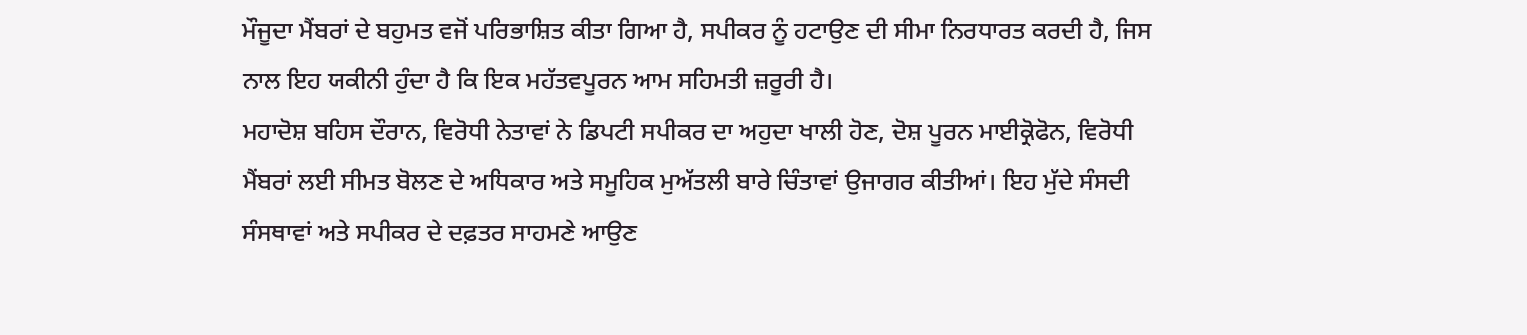ਮੌਜੂਦਾ ਮੈਂਬਰਾਂ ਦੇ ਬਹੁਮਤ ਵਜੋਂ ਪਰਿਭਾਸ਼ਿਤ ਕੀਤਾ ਗਿਆ ਹੈ, ਸਪੀਕਰ ਨੂੰ ਹਟਾਉਣ ਦੀ ਸੀਮਾ ਨਿਰਧਾਰਤ ਕਰਦੀ ਹੈ, ਜਿਸ ਨਾਲ ਇਹ ਯਕੀਨੀ ਹੁੰਦਾ ਹੈ ਕਿ ਇਕ ਮਹੱਤਵਪੂਰਨ ਆਮ ਸਹਿਮਤੀ ਜ਼ਰੂਰੀ ਹੈ।
ਮਹਾਦੋਸ਼ ਬਹਿਸ ਦੌਰਾਨ, ਵਿਰੋਧੀ ਨੇਤਾਵਾਂ ਨੇ ਡਿਪਟੀ ਸਪੀਕਰ ਦਾ ਅਹੁਦਾ ਖਾਲੀ ਹੋਣ, ਦੋਸ਼ ਪੂਰਨ ਮਾਈਕ੍ਰੋਫੋਨ, ਵਿਰੋਧੀ ਮੈਂਬਰਾਂ ਲਈ ਸੀਮਤ ਬੋਲਣ ਦੇ ਅਧਿਕਾਰ ਅਤੇ ਸਮੂਹਿਕ ਮੁਅੱਤਲੀ ਬਾਰੇ ਚਿੰਤਾਵਾਂ ਉਜਾਗਰ ਕੀਤੀਆਂ। ਇਹ ਮੁੱਦੇ ਸੰਸਦੀ ਸੰਸਥਾਵਾਂ ਅਤੇ ਸਪੀਕਰ ਦੇ ਦਫ਼ਤਰ ਸਾਹਮਣੇ ਆਉਣ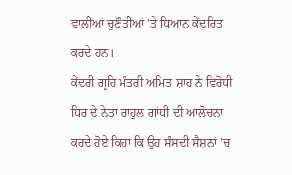ਵਾਲੀਆਂ ਚੁਣੌਤੀਆਂ ’ਤੇ ਧਿਆਨ ਕੇਂਦਰਿਤ ਕਰਦੇ ਹਨ।
ਕੇਂਦਰੀ ਗ੍ਰਹਿ ਮੰਤਰੀ ਅਮਿਤ ਸ਼ਾਹ ਨੇ ਵਿਰੋਧੀ ਧਿਰ ਦੇ ਨੇਤਾ ਰਾਹੁਲ ਗਾਂਧੀ ਦੀ ਆਲੋਚਨਾ ਕਰਦੇ ਹੋਏ ਕਿਹਾ ਕਿ ਉਹ ਸੰਸਦੀ ਸੈਸ਼ਨਾਂ ’ਚ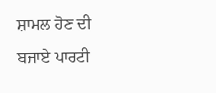ਸ਼ਾਮਲ ਹੋਣ ਦੀ ਬਜਾਏ ਪਾਰਟੀ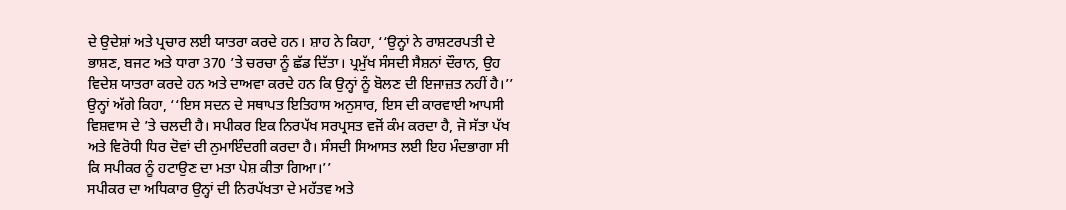ਦੇ ਉਦੇਸ਼ਾਂ ਅਤੇ ਪ੍ਰਚਾਰ ਲਈ ਯਾਤਰਾ ਕਰਦੇ ਹਨ। ਸ਼ਾਹ ਨੇ ਕਿਹਾ, ‘‘ਉਨ੍ਹਾਂ ਨੇ ਰਾਸ਼ਟਰਪਤੀ ਦੇ ਭਾਸ਼ਣ, ਬਜਟ ਅਤੇ ਧਾਰਾ 370 ’ਤੇ ਚਰਚਾ ਨੂੰ ਛੱਡ ਦਿੱਤਾ। ਪ੍ਰਮੁੱਖ ਸੰਸਦੀ ਸੈਸ਼ਨਾਂ ਦੌਰਾਨ, ਉਹ ਵਿਦੇਸ਼ ਯਾਤਰਾ ਕਰਦੇ ਹਨ ਅਤੇ ਦਾਅਵਾ ਕਰਦੇ ਹਨ ਕਿ ਉਨ੍ਹਾਂ ਨੂੰ ਬੋਲਣ ਦੀ ਇਜਾਜ਼ਤ ਨਹੀਂ ਹੈ।’’
ਉਨ੍ਹਾਂ ਅੱਗੇ ਕਿਹਾ, ‘‘ਇਸ ਸਦਨ ਦੇ ਸਥਾਪਤ ਇਤਿਹਾਸ ਅਨੁਸਾਰ, ਇਸ ਦੀ ਕਾਰਵਾਈ ਆਪਸੀ ਵਿਸ਼ਵਾਸ ਦੇ ’ਤੇ ਚਲਦੀ ਹੈ। ਸਪੀਕਰ ਇਕ ਨਿਰਪੱਖ ਸਰਪ੍ਰਸਤ ਵਜੋਂ ਕੰਮ ਕਰਦਾ ਹੈ, ਜੋ ਸੱਤਾ ਪੱਖ ਅਤੇ ਵਿਰੋਧੀ ਧਿਰ ਦੋਵਾਂ ਦੀ ਨੁਮਾਇੰਦਗੀ ਕਰਦਾ ਹੈ। ਸੰਸਦੀ ਸਿਆਸਤ ਲਈ ਇਹ ਮੰਦਭਾਗਾ ਸੀ ਕਿ ਸਪੀਕਰ ਨੂੰ ਹਟਾਉਣ ਦਾ ਮਤਾ ਪੇਸ਼ ਕੀਤਾ ਗਿਆ।’’
ਸਪੀਕਰ ਦਾ ਅਧਿਕਾਰ ਉਨ੍ਹਾਂ ਦੀ ਨਿਰਪੱਖਤਾ ਦੇ ਮਹੱਤਵ ਅਤੇ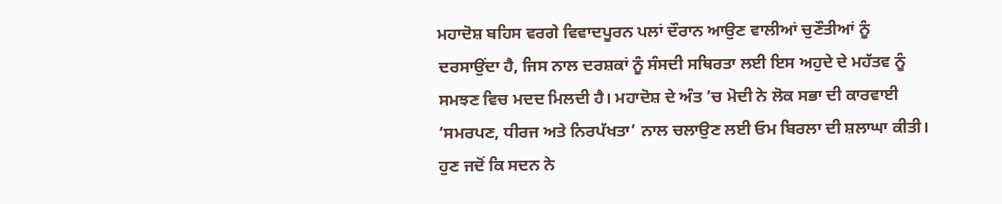ਮਹਾਦੋਸ਼ ਬਹਿਸ ਵਰਗੇ ਵਿਵਾਦਪੂਰਨ ਪਲਾਂ ਦੌਰਾਨ ਆਉਣ ਵਾਲੀਆਂ ਚੁਣੌਤੀਆਂ ਨੂੰ ਦਰਸਾਉਂਦਾ ਹੈ, ਜਿਸ ਨਾਲ ਦਰਸ਼ਕਾਂ ਨੂੰ ਸੰਸਦੀ ਸਥਿਰਤਾ ਲਈ ਇਸ ਅਹੁਦੇ ਦੇ ਮਹੱਤਵ ਨੂੰ ਸਮਝਣ ਵਿਚ ਮਦਦ ਮਿਲਦੀ ਹੈ। ਮਹਾਦੋਸ਼ ਦੇ ਅੰਤ ’ਚ ਮੋਦੀ ਨੇ ਲੋਕ ਸਭਾ ਦੀ ਕਾਰਵਾਈ ‘ਸਮਰਪਣ, ਧੀਰਜ ਅਤੇ ਨਿਰਪੱਖਤਾ’ ਨਾਲ ਚਲਾਉਣ ਲਈ ਓਮ ਬਿਰਲਾ ਦੀ ਸ਼ਲਾਘਾ ਕੀਤੀ।
ਹੁਣ ਜਦੋਂ ਕਿ ਸਦਨ ਨੇ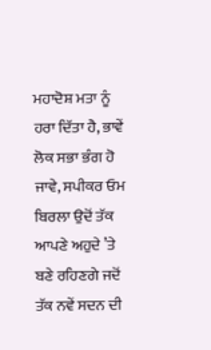ਮਹਾਦੋਸ਼ ਮਤਾ ਨੂੰ ਹਰਾ ਦਿੱਤਾ ਹੈ, ਭਾਵੇਂ ਲੋਕ ਸਭਾ ਭੰਗ ਹੋ ਜਾਵੇ, ਸਪੀਕਰ ਓਮ ਬਿਰਲਾ ਉਦੋਂ ਤੱਕ ਆਪਣੇ ਅਹੁਦੇ ’ਤੇ ਬਣੇ ਰਹਿਣਗੇ ਜਦੋਂ ਤੱਕ ਨਵੇਂ ਸਦਨ ਦੀ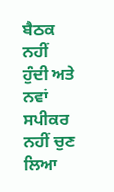ਬੈਠਕ ਨਹੀਂ ਹੁੰਦੀ ਅਤੇ ਨਵਾਂ ਸਪੀਕਰ ਨਹੀਂ ਚੁਣ ਲਿਆ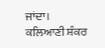ਜਾਂਦਾ।
ਕਲਿਆਣੀ ਸ਼ੰਕਰ